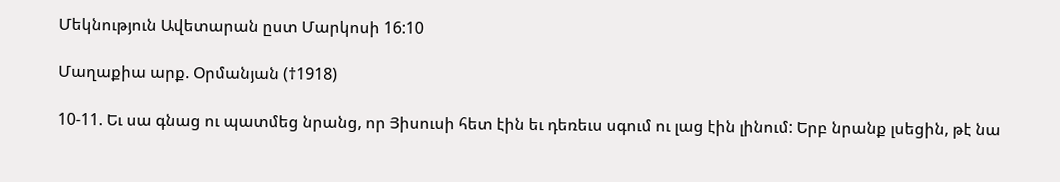Մեկնություն Ավետարան ըստ Մարկոսի 16:10

Մաղաքիա արք. Օրմանյան (†1918)

10-11. Եւ սա գնաց ու պատմեց նրանց, որ Յիսուսի հետ էին եւ դեռեւս սգում ու լաց էին լինում: Երբ նրանք լսեցին, թէ նա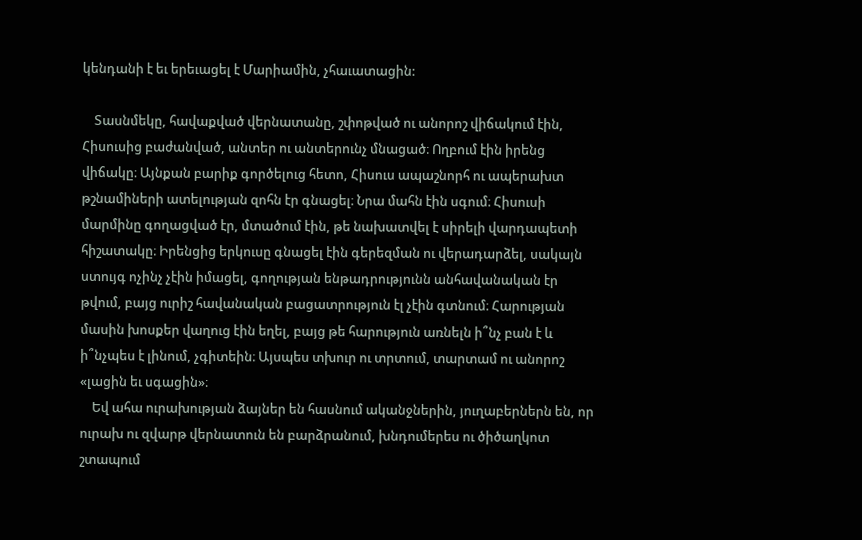կենդանի է եւ երեւացել է Մարիամին, չհաւատացին:

    Տասնմեկը, հավաքված վերնատանը, շփոթված ու անորոշ վիճակում էին, Հիսուսից բաժանված, անտեր ու անտերունչ մնացած։ Ողբում էին իրենց վիճակը։ Այնքան բարիք գործելուց հետո, Հիսուս ապաշնորհ ու ապերախտ թշնամիների ատելության զոհն էր գնացել։ Նրա մահն էին սգում։ Հիսուսի մարմինը գողացված էր, մտածում էին, թե նախատվել է սիրելի վարդապետի հիշատակը։ Իրենցից երկուսը գնացել էին գերեզման ու վերադարձել, սակայն ստույգ ոչինչ չէին իմացել, գողության ենթադրությունն անհավանական էր թվում, բայց ուրիշ հավանական բացատրություն էլ չէին գտնում։ Հարության մասին խոսքեր վաղուց էին եղել, բայց թե հարություն առնելն ի՞նչ բան է և ի՞նչպես է լինում, չգիտեին։ Այսպես տխուր ու տրտում, տարտամ ու անորոշ «լացին եւ սգացին»։
    Եվ ահա ուրախության ձայներ են հասնում ականջներին, յուղաբերներն են, որ ուրախ ու զվարթ վերնատուն են բարձրանում, խնդումերես ու ծիծաղկոտ շտապում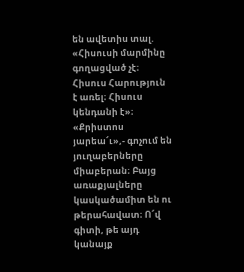են ավետիս տալ. «Հիսուսի մարմինը գողացված չէ։ Հիսուս Հարություն է առել։ Հիսուս կենդանի է»։ «Քրիստոս յարեա՜ւ»,- գոչում են յուղաբերները միաբերան։ Բայց առաքյալները կասկածամիտ են ու թերահավատ։ Ո՜վ գիտի, թե այդ կանայք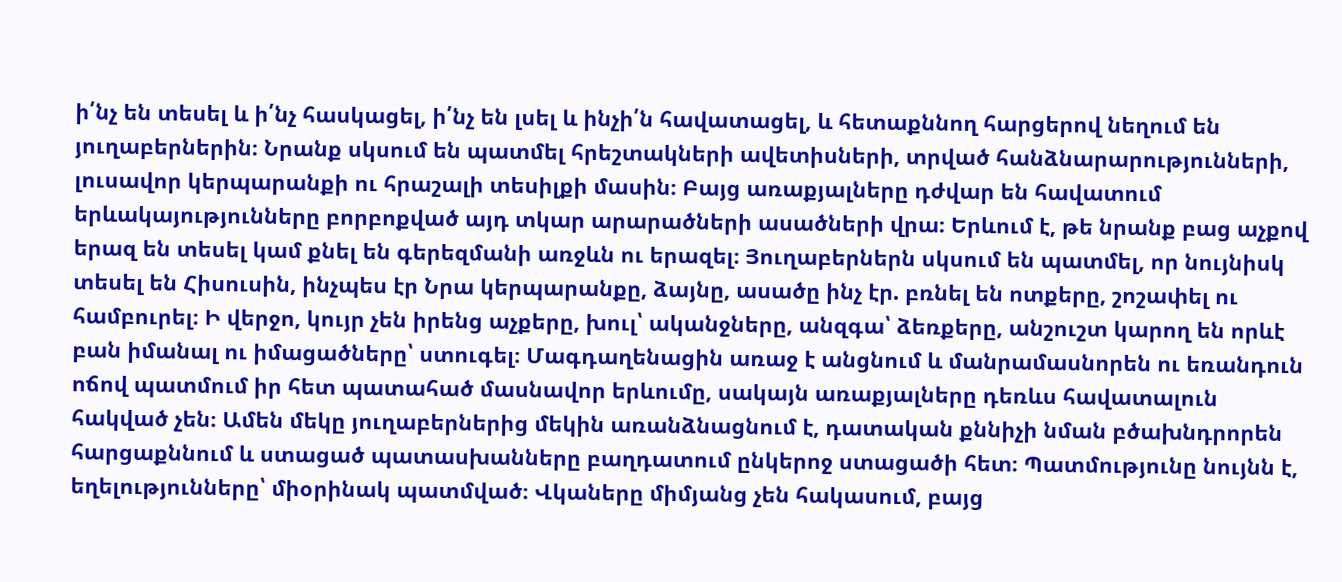ի՛նչ են տեսել և ի՛նչ հասկացել, ի՛նչ են լսել և ինչի՛ն հավատացել, և հետաքննող հարցերով նեղում են յուղաբերներին։ Նրանք սկսում են պատմել հրեշտակների ավետիսների, տրված հանձնարարությունների, լուսավոր կերպարանքի ու հրաշալի տեսիլքի մասին։ Բայց առաքյալները դժվար են հավատում երևակայությունները բորբոքված այդ տկար արարածների ասածների վրա։ Երևում է, թե նրանք բաց աչքով երազ են տեսել կամ քնել են գերեզմանի առջևն ու երազել։ Յուղաբերներն սկսում են պատմել, որ նույնիսկ տեսել են Հիսուսին, ինչպես էր Նրա կերպարանքը, ձայնը, ասածը ինչ էր. բռնել են ոտքերը, շոշափել ու համբուրել։ Ի վերջո, կույր չեն իրենց աչքերը, խուլ՝ ականջները, անզգա՝ ձեռքերը, անշուշտ կարող են որևէ բան իմանալ ու իմացածները՝ ստուգել։ Մագդաղենացին առաջ է անցնում և մանրամասնորեն ու եռանդուն ոճով պատմում իր հետ պատահած մասնավոր երևումը, սակայն առաքյալները դեռևս հավատալուն հակված չեն։ Ամեն մեկը յուղաբերներից մեկին առանձնացնում է, դատական քննիչի նման բծախնդրորեն հարցաքննում և ստացած պատասխանները բաղդատում ընկերոջ ստացածի հետ։ Պատմությունը նույնն է, եղելությունները՝ միօրինակ պատմված։ Վկաները միմյանց չեն հակասում, բայց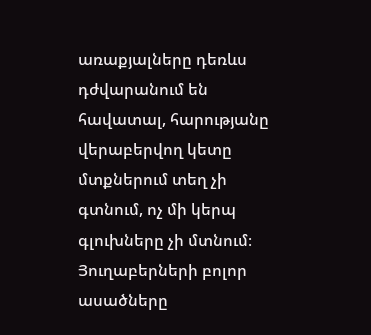առաքյալները դեռևս դժվարանում են հավատալ, հարությանը վերաբերվող կետը մտքներում տեղ չի գտնում, ոչ մի կերպ գլուխները չի մտնում։ Յուղաբերների բոլոր ասածները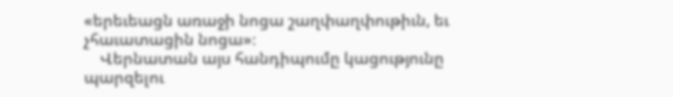«երեւեացն առաջի նոցա շաղփաղփութիւն, եւ չհաւատացին նոցա»։
    Վերնատան այս հանդիպումը կացությունը պարզելու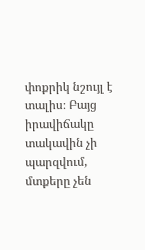փոքրիկ նշույլ է տալիս։ Բայց իրավիճակը տակավին չի պարզվում, մտքերը չեն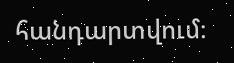հանդարտվում։